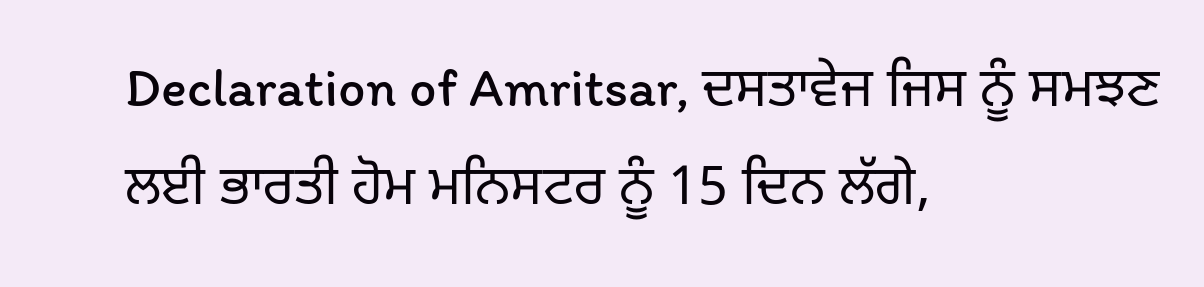Declaration of Amritsar, ਦਸਤਾਵੇਜ ਜਿਸ ਨੂੰ ਸਮਝਣ ਲਈ ਭਾਰਤੀ ਹੋਮ ਮਨਿਸਟਰ ਨੂੰ 15 ਦਿਨ ਲੱਗੇ,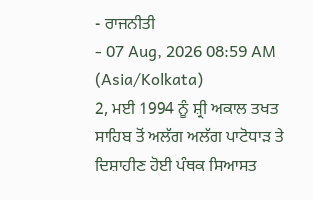- ਰਾਜਨੀਤੀ
- 07 Aug, 2026 08:59 AM (Asia/Kolkata)
2, ਮਈ 1994 ਨੂੰ ਸ਼੍ਰੀ ਅਕਾਲ ਤਖਤ ਸਾਹਿਬ ਤੋਂ ਅਲੱਗ ਅਲੱਗ ਪਾਟੋਧਾੜ ਤੇ ਦਿਸ਼ਾਹੀਣ ਹੋਈ ਪੰਥਕ ਸਿਆਸਤ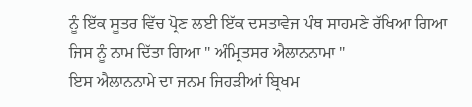ਨੂੰ ਇੱਕ ਸੂਤਰ ਵਿੱਚ ਪ੍ਰੋਣ ਲਈ ਇੱਕ ਦਸਤਾਵੇਜ ਪੰਥ ਸਾਹਮਣੇ ਰੱਖਿਆ ਗਿਆ ਜਿਸ ਨੂੰ ਨਾਮ ਦਿੱਤਾ ਗਿਆ " ਅੰਮ੍ਰਿਤਸਰ ਐਲਾਨਨਾਮਾ "
ਇਸ ਐਲਾਨਨਾਮੇ ਦਾ ਜਨਮ ਜਿਹੜੀਆਂ ਬ੍ਰਿਖਮ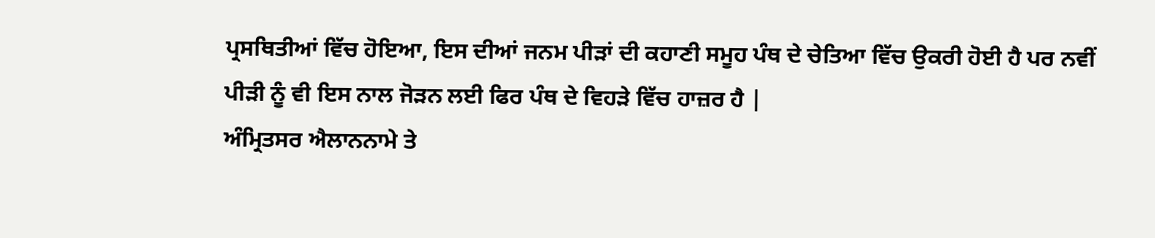ਪ੍ਰਸਥਿਤੀਆਂ ਵਿੱਚ ਹੋਇਆ, ਇਸ ਦੀਆਂ ਜਨਮ ਪੀੜਾਂ ਦੀ ਕਹਾਣੀ ਸਮੂਹ ਪੰਥ ਦੇ ਚੇਤਿਆ ਵਿੱਚ ਉਕਰੀ ਹੋਈ ਹੈ ਪਰ ਨਵੀਂ ਪੀੜੀ ਨੂੰ ਵੀ ਇਸ ਨਾਲ ਜੋੜਨ ਲਈ ਫਿਰ ਪੰਥ ਦੇ ਵਿਹੜੇ ਵਿੱਚ ਹਾਜ਼ਰ ਹੈ |
ਅੰਮ੍ਰਿਤਸਰ ਐਲਾਨਨਾਮੇ ਤੇ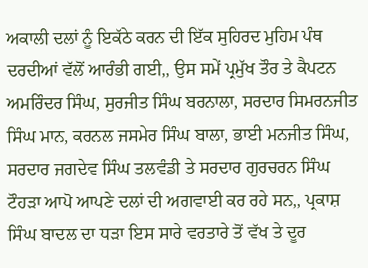ਅਕਾਲੀ ਦਲਾਂ ਨੂੰ ਇਕੱਠੇ ਕਰਨ ਦੀ ਇੱਕ ਸੁਹਿਰਦ ਮੁਹਿਮ ਪੰਥ ਦਰਦੀਆਂ ਵੱਲੋਂ ਆਰੰਭੀ ਗਈ,, ਉਸ ਸਮੇਂ ਪ੍ਰਮੁੱਖ ਤੌਰ ਤੇ ਕੈਪਟਨ ਅਮਰਿੰਦਰ ਸਿੰਘ, ਸੁਰਜੀਤ ਸਿੰਘ ਬਰਨਾਲਾ, ਸਰਦਾਰ ਸਿਮਰਨਜੀਤ ਸਿੰਘ ਮਾਨ, ਕਰਨਲ ਜਸਮੇਰ ਸਿੰਘ ਬਾਲਾ, ਭਾਈ ਮਨਜੀਤ ਸਿੰਘ, ਸਰਦਾਰ ਜਗਦੇਵ ਸਿੰਘ ਤਲਵੰਡੀ ਤੇ ਸਰਦਾਰ ਗੁਰਚਰਨ ਸਿੰਘ ਟੌਹੜਾ ਆਪੋ ਆਪਣੇ ਦਲਾਂ ਦੀ ਅਗਵਾਈ ਕਰ ਰਹੇ ਸਨ,, ਪ੍ਰਕਾਸ਼ ਸਿੰਘ ਬਾਦਲ ਦਾ ਧੜਾ ਇਸ ਸਾਰੇ ਵਰਤਾਰੇ ਤੋਂ ਵੱਖ ਤੇ ਦੂਰ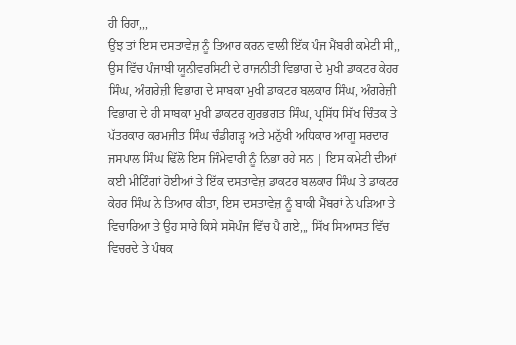ਹੀ ਰਿਹਾ,,,
ਉਂਝ ਤਾਂ ਇਸ ਦਸਤਾਵੇਜ਼ ਨੂੰ ਤਿਆਰ ਕਰਨ ਵਾਲੀ ਇੱਕ ਪੰਜ ਮੈਂਬਰੀ ਕਮੇਟੀ ਸੀ,, ਉਸ ਵਿੱਚ ਪੰਜਾਬੀ ਯੂਨੀਵਰਸਿਟੀ ਦੇ ਰਾਜਨੀਤੀ ਵਿਭਾਗ ਦੇ ਮੁਖੀ ਡਾਕਟਰ ਕੇਹਰ ਸਿੰਘ, ਅੰਗਰੇਜ਼ੀ ਵਿਭਾਗ ਦੇ ਸਾਬਕਾ ਮੁਖੀ ਡਾਕਟਰ ਬਲਕਾਰ ਸਿੰਘ, ਅੰਗਰੇਜ਼ੀ ਵਿਭਾਗ ਦੇ ਹੀ ਸਾਬਕਾ ਮੁਖੀ ਡਾਕਟਰ ਗੁਰਭਗਤ ਸਿੰਘ, ਪ੍ਰਸਿੱਧ ਸਿੱਖ ਚਿੰਤਕ ਤੇ ਪੱਤਰਕਾਰ ਕਰਮਜੀਤ ਸਿੰਘ ਚੰਡੀਗੜ੍ਹ ਅਤੇ ਮਨੁੱਖੀ ਅਧਿਕਾਰ ਆਗੂ ਸਰਦਾਰ ਜਸਪਾਲ ਸਿੰਘ ਢਿੱਲੋ ਇਸ ਜਿੰਮੇਵਾਰੀ ਨੂੰ ਨਿਭਾ ਰਹੇ ਸਨ | ਇਸ ਕਮੇਟੀ ਦੀਆਂ ਕਈ ਮੀਟਿੰਗਾਂ ਹੋਈਆਂ ਤੇ ਇੱਕ ਦਸਤਾਵੇਜ਼ ਡਾਕਟਰ ਬਲਕਾਰ ਸਿੰਘ ਤੇ ਡਾਕਟਰ ਕੇਹਰ ਸਿੰਘ ਨੇ ਤਿਆਰ ਕੀਤਾ, ਇਸ ਦਸਤਾਵੇਜ਼ ਨੂੰ ਬਾਕੀ ਮੈਂਬਰਾਂ ਨੇ ਪੜਿਆ ਤੇ ਵਿਚਾਰਿਆ ਤੇ ਉਹ ਸਾਰੇ ਕਿਸੇ ਸਸੋਪੰਜ ਵਿੱਚ ਪੈ ਗਏ,,, ਸਿੱਖ ਸਿਆਸਤ ਵਿੱਚ ਵਿਚਰਦੇ ਤੇ ਪੰਥਕ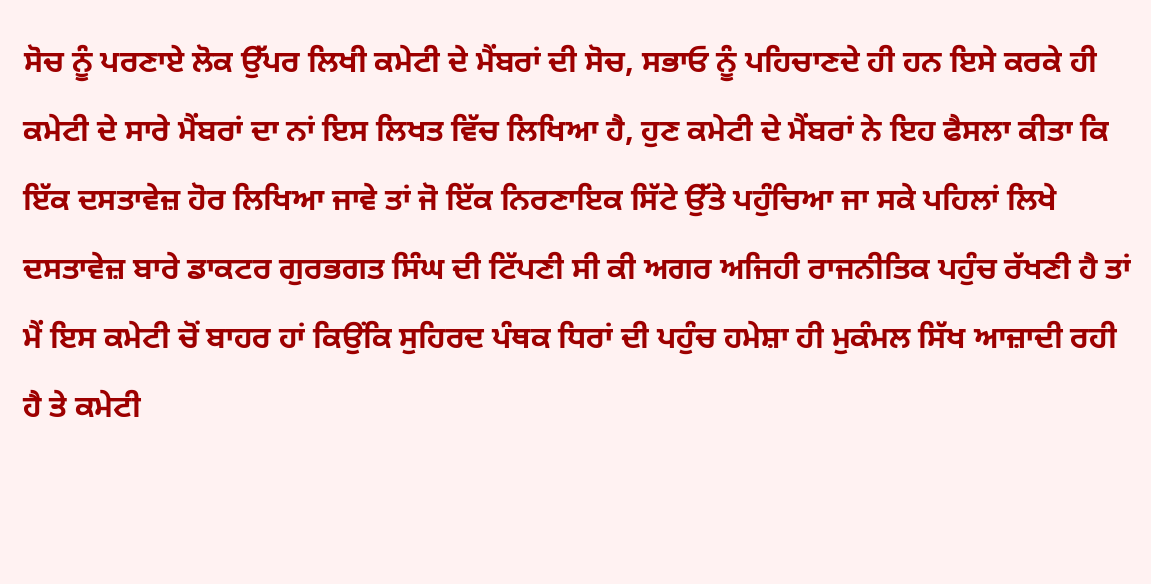ਸੋਚ ਨੂੰ ਪਰਣਾਏ ਲੋਕ ਉੱਪਰ ਲਿਖੀ ਕਮੇਟੀ ਦੇ ਮੈਂਬਰਾਂ ਦੀ ਸੋਚ, ਸਭਾਓ ਨੂੰ ਪਹਿਚਾਣਦੇ ਹੀ ਹਨ ਇਸੇ ਕਰਕੇ ਹੀ ਕਮੇਟੀ ਦੇ ਸਾਰੇ ਮੈਂਬਰਾਂ ਦਾ ਨਾਂ ਇਸ ਲਿਖਤ ਵਿੱਚ ਲਿਖਿਆ ਹੈ, ਹੁਣ ਕਮੇਟੀ ਦੇ ਮੈਂਬਰਾਂ ਨੇ ਇਹ ਫੈਸਲਾ ਕੀਤਾ ਕਿ ਇੱਕ ਦਸਤਾਵੇਜ਼ ਹੋਰ ਲਿਖਿਆ ਜਾਵੇ ਤਾਂ ਜੋ ਇੱਕ ਨਿਰਣਾਇਕ ਸਿੱਟੇ ਉੱਤੇ ਪਹੁੰਚਿਆ ਜਾ ਸਕੇ ਪਹਿਲਾਂ ਲਿਖੇ ਦਸਤਾਵੇਜ਼ ਬਾਰੇ ਡਾਕਟਰ ਗੁਰਭਗਤ ਸਿੰਘ ਦੀ ਟਿੱਪਣੀ ਸੀ ਕੀ ਅਗਰ ਅਜਿਹੀ ਰਾਜਨੀਤਿਕ ਪਹੁੰਚ ਰੱਖਣੀ ਹੈ ਤਾਂ ਮੈਂ ਇਸ ਕਮੇਟੀ ਚੋਂ ਬਾਹਰ ਹਾਂ ਕਿਉਂਕਿ ਸੁਹਿਰਦ ਪੰਥਕ ਧਿਰਾਂ ਦੀ ਪਹੁੰਚ ਹਮੇਸ਼ਾ ਹੀ ਮੁਕੰਮਲ ਸਿੱਖ ਆਜ਼ਾਦੀ ਰਹੀ ਹੈ ਤੇ ਕਮੇਟੀ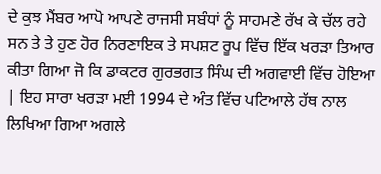ਦੇ ਕੁਝ ਮੈਂਬਰ ਆਪੋ ਆਪਣੇ ਰਾਜਸੀ ਸਬੰਧਾਂ ਨੂੰ ਸਾਹਮਣੇ ਰੱਖ ਕੇ ਚੱਲ ਰਹੇ ਸਨ ਤੇ ਤੇ ਹੁਣ ਹੋਰ ਨਿਰਣਾਇਕ ਤੇ ਸਪਸ਼ਟ ਰੂਪ ਵਿੱਚ ਇੱਕ ਖਰੜਾ ਤਿਆਰ ਕੀਤਾ ਗਿਆ ਜੋ ਕਿ ਡਾਕਟਰ ਗੁਰਭਗਤ ਸਿੰਘ ਦੀ ਅਗਵਾਈ ਵਿੱਚ ਹੋਇਆ | ਇਹ ਸਾਰਾ ਖਰੜਾ ਮਈ 1994 ਦੇ ਅੰਤ ਵਿੱਚ ਪਟਿਆਲੇ ਹੱਥ ਨਾਲ ਲਿਖਿਆ ਗਿਆ ਅਗਲੇ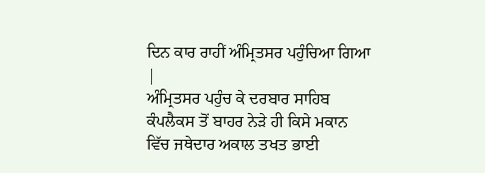ਦਿਨ ਕਾਰ ਰਾਹੀਂ ਅੰਮ੍ਰਿਤਸਰ ਪਹੁੰਚਿਆ ਗਿਆ |
ਅੰਮ੍ਰਿਤਸਰ ਪਹੁੰਚ ਕੇ ਦਰਬਾਰ ਸਾਹਿਬ ਕੰਪਲੈਕਸ ਤੋਂ ਬਾਹਰ ਨੇੜੇ ਹੀ ਕਿਸੇ ਮਕਾਨ ਵਿੱਚ ਜਥੇਦਾਰ ਅਕਾਲ ਤਖਤ ਭਾਈ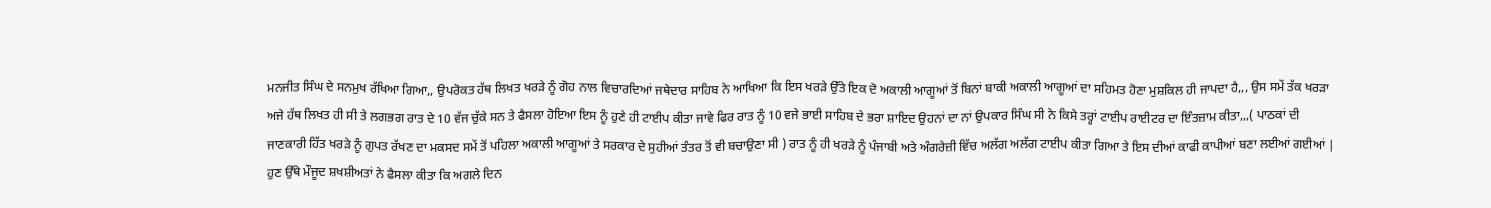ਮਨਜੀਤ ਸਿੰਘ ਦੇ ਸਨਮੁਖ ਰੱਖਿਆ ਗਿਆ,, ਉਪਰੋਕਤ ਹੱਥ ਲਿਖਤ ਖਰੜੇ ਨੂੰ ਗੋਹ ਨਾਲ ਵਿਚਾਰਦਿਆਂ ਜਥੇਦਾਰ ਸਾਹਿਬ ਨੇ ਆਖਿਆ ਕਿ ਇਸ ਖਰੜੇ ਉੱਤੇ ਇਕ ਦੋ ਅਕਾਲੀ ਆਗੂਆਂ ਤੋਂ ਬਿਨਾਂ ਬਾਕੀ ਅਕਾਲੀ ਆਗੂਆਂ ਦਾ ਸਹਿਮਤ ਹੋਣਾ ਮੁਸ਼ਕਿਲ ਹੀ ਜਾਪਦਾ ਹੈ,,, ਉਸ ਸਮੇਂ ਤੱਕ ਖਰੜਾ ਅਜੇ ਹੱਥ ਲਿਖਤ ਹੀ ਸੀ ਤੇ ਲਗਭਗ ਰਾਤ ਦੇ 10 ਵੱਜ ਚੁੱਕੇ ਸਨ ਤੇ ਫੈਸਲਾ ਹੋਇਆ ਇਸ ਨੂੰ ਹੁਣੇ ਹੀ ਟਾਈਪ ਕੀਤਾ ਜਾਵੇ ਫਿਰ ਰਾਤ ਨੂੰ 10 ਵਜੇ ਭਾਈ ਸਾਹਿਬ ਦੇ ਭਰਾ ਸ਼ਾਇਦ ਉਹਨਾਂ ਦਾ ਨਾਂ ਉਪਕਾਰ ਸਿੰਘ ਸੀ ਨੇ ਕਿਸੇ ਤਰ੍ਹਾਂ ਟਾਈਪ ਰਾਈਟਰ ਦਾ ਇੰਤਜ਼ਾਮ ਕੀਤਾ,,,( ਪਾਠਕਾਂ ਦੀ ਜਾਣਕਾਰੀ ਹਿੱਤ ਖਰੜੇ ਨੂੰ ਗੁਪਤ ਰੱਖਣ ਦਾ ਮਕਸਦ ਸਮੇਂ ਤੋਂ ਪਹਿਲਾ ਅਕਾਲੀ ਆਗੂਆਂ ਤੇ ਸਰਕਾਰ ਦੇ ਸੁਹੀਆਂ ਤੰਤਰ ਤੋਂ ਵੀ ਬਚਾਉਣਾ ਸੀ ) ਰਾਤ ਨੂੰ ਹੀ ਖਰੜੇ ਨੂੰ ਪੰਜਾਬੀ ਅਤੇ ਅੰਗਰੇਜ਼ੀ ਵਿੱਚ ਅਲੱਗ ਅਲੱਗ ਟਾਈਪ ਕੀਤਾ ਗਿਆ ਤੇ ਇਸ ਦੀਆਂ ਕਾਫੀ ਕਾਪੀਆਂ ਬਣਾ ਲਈਆਂ ਗਈਆਂ | ਹੁਣ ਉੱਥੇ ਮੌਜੂਦ ਸ਼ਖਸ਼ੀਅਤਾਂ ਨੇ ਫੈਸਲਾ ਕੀਤਾ ਕਿ ਅਗਲੇ ਦਿਨ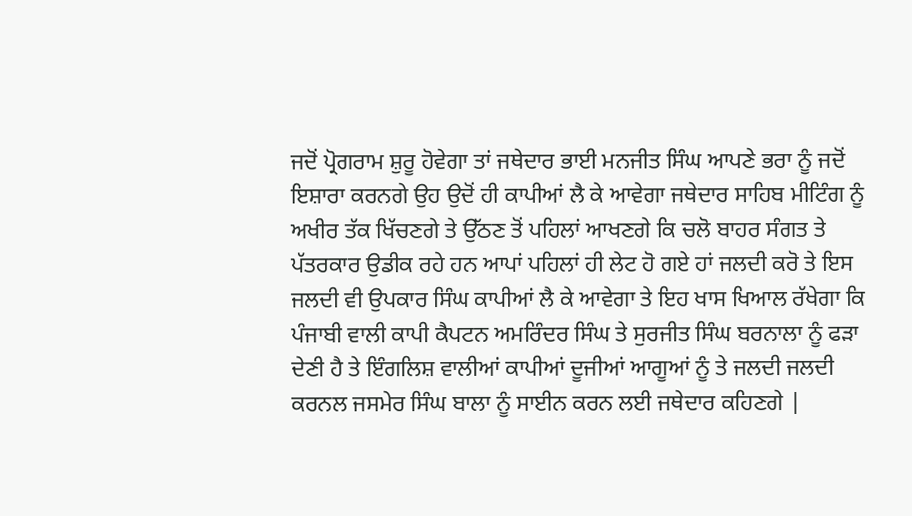ਜਦੋਂ ਪ੍ਰੋਗਰਾਮ ਸ਼ੁਰੂ ਹੋਵੇਗਾ ਤਾਂ ਜਥੇਦਾਰ ਭਾਈ ਮਨਜੀਤ ਸਿੰਘ ਆਪਣੇ ਭਰਾ ਨੂੰ ਜਦੋਂ ਇਸ਼ਾਰਾ ਕਰਨਗੇ ਉਹ ਉਦੋਂ ਹੀ ਕਾਪੀਆਂ ਲੈ ਕੇ ਆਵੇਗਾ ਜਥੇਦਾਰ ਸਾਹਿਬ ਮੀਟਿੰਗ ਨੂੰ ਅਖੀਰ ਤੱਕ ਖਿੱਚਣਗੇ ਤੇ ਉੱਠਣ ਤੋਂ ਪਹਿਲਾਂ ਆਖਣਗੇ ਕਿ ਚਲੋ ਬਾਹਰ ਸੰਗਤ ਤੇ ਪੱਤਰਕਾਰ ਉਡੀਕ ਰਹੇ ਹਨ ਆਪਾਂ ਪਹਿਲਾਂ ਹੀ ਲੇਟ ਹੋ ਗਏ ਹਾਂ ਜਲਦੀ ਕਰੋ ਤੇ ਇਸ ਜਲਦੀ ਵੀ ਉਪਕਾਰ ਸਿੰਘ ਕਾਪੀਆਂ ਲੈ ਕੇ ਆਵੇਗਾ ਤੇ ਇਹ ਖਾਸ ਖਿਆਲ ਰੱਖੇਗਾ ਕਿ ਪੰਜਾਬੀ ਵਾਲੀ ਕਾਪੀ ਕੈਪਟਨ ਅਮਰਿੰਦਰ ਸਿੰਘ ਤੇ ਸੁਰਜੀਤ ਸਿੰਘ ਬਰਨਾਲਾ ਨੂੰ ਫੜਾ ਦੇਣੀ ਹੈ ਤੇ ਇੰਗਲਿਸ਼ ਵਾਲੀਆਂ ਕਾਪੀਆਂ ਦੂਜੀਆਂ ਆਗੂਆਂ ਨੂੰ ਤੇ ਜਲਦੀ ਜਲਦੀ ਕਰਨਲ ਜਸਮੇਰ ਸਿੰਘ ਬਾਲਾ ਨੂੰ ਸਾਈਨ ਕਰਨ ਲਈ ਜਥੇਦਾਰ ਕਹਿਣਗੇ |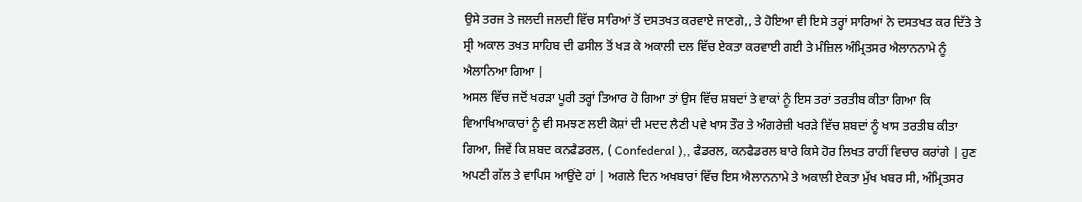ਉਸੇ ਤਰਜ ਤੇ ਜਲਦੀ ਜਲਦੀ ਵਿੱਚ ਸਾਰਿਆਂ ਤੋਂ ਦਸਤਖਤ ਕਰਵਾਏ ਜਾਣਗੇ,, ਤੇ ਹੋਇਆ ਵੀ ਇਸੇ ਤਰ੍ਹਾਂ ਸਾਰਿਆਂ ਨੇ ਦਸਤਖਤ ਕਰ ਦਿੱਤੇ ਤੇ ਸ੍ਰੀ ਅਕਾਲ ਤਖਤ ਸਾਹਿਬ ਦੀ ਫਸੀਲ ਤੋਂ ਖੜ ਕੇ ਅਕਾਲੀ ਦਲ ਵਿੱਚ ਏਕਤਾ ਕਰਵਾਈ ਗਈ ਤੇ ਮੰਜ਼ਿਲ ਅੰਮ੍ਰਿਤਸਰ ਐਲਾਨਨਾਮੇ ਨੂੰ ਐਲਾਨਿਆ ਗਿਆ |
ਅਸਲ ਵਿੱਚ ਜਦੋਂ ਖਰੜਾ ਪੂਰੀ ਤਰ੍ਹਾਂ ਤਿਆਰ ਹੋ ਗਿਆ ਤਾਂ ਉਸ ਵਿੱਚ ਸ਼ਬਦਾਂ ਤੇ ਵਾਕਾਂ ਨੂੰ ਇਸ ਤਰਾਂ ਤਰਤੀਬ ਕੀਤਾ ਗਿਆ ਕਿ ਵਿਆਖਿਆਕਾਰਾਂ ਨੂੰ ਵੀ ਸਮਝਣ ਲਈ ਕੋਸ਼ਾਂ ਦੀ ਮਦਦ ਲੈਣੀ ਪਵੇ ਖਾਸ ਤੌਰ ਤੇ ਅੰਗਰੇਜ਼ੀ ਖਰੜੇ ਵਿੱਚ ਸ਼ਬਦਾਂ ਨੂੰ ਖਾਸ ਤਰਤੀਬ ਕੀਤਾ ਗਿਆ, ਜਿਵੇਂ ਕਿ ਸ਼ਬਦ ਕਨਫੈਡਰਲ, ( Confederal ),, ਫੈਡਰਲ, ਕਨਫੈਡਰਲ ਬਾਰੇ ਕਿਸੇ ਹੋਰ ਲਿਖਤ ਰਾਹੀਂ ਵਿਚਾਰ ਕਰਾਂਗੇ | ਹੁਣ ਅਪਣੀ ਗੱਲ ਤੇ ਵਾਪਿਸ ਆਉਂਦੇ ਹਾਂ | ਅਗਲੇ ਦਿਨ ਅਖਬਾਰਾਂ ਵਿੱਚ ਇਸ ਐਲਾਨਨਾਮੇ ਤੇ ਅਕਾਲੀ ਏਕਤਾ ਮੁੱਖ ਖਬਰ ਸੀ, ਅੰਮ੍ਰਿਤਸਰ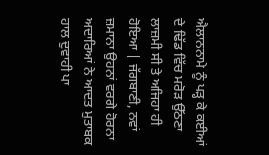ਐਲਾਨਨਾਮੇ ਨੂੰ ਪੜ੍ਹ ਕੇ ਕਈਆਂ ਦੇ ਢਿੱਡ ਵਿੱਚ ਮਰੋੜ ਉੱਠਣਾ ਲਾਜ਼ਮੀ ਸੀ ਤੇ ਅਜਿਹਾ ਹੀ ਹੋਇਆ | ਜੱਗਬਾਣੀ, ਨਵਾਂ ਜ਼ਮਾਨਾ ਉਹਨਾਂ ਵਰਗੇ ਹੋਰਨਾ ਅਦਾਰਿਆਂ ਨੇ ਆਦਤ ਮੁਤਾਬਕ ਹਾਲ ਦੁਵਾਹੀ ਪਾ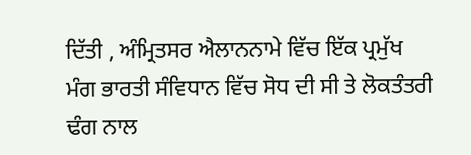ਦਿੱਤੀ , ਅੰਮ੍ਰਿਤਸਰ ਐਲਾਨਨਾਮੇ ਵਿੱਚ ਇੱਕ ਪ੍ਰਮੁੱਖ ਮੰਗ ਭਾਰਤੀ ਸੰਵਿਧਾਨ ਵਿੱਚ ਸੋਧ ਦੀ ਸੀ ਤੇ ਲੋਕਤੰਤਰੀ ਢੰਗ ਨਾਲ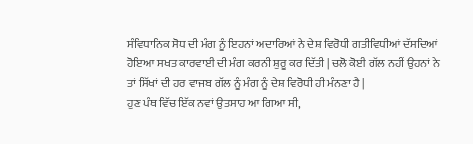ਸੰਵਿਧਾਨਿਕ ਸੋਧ ਦੀ ਮੰਗ ਨੂੰ ਇਹਨਾਂ ਅਦਾਰਿਆਂ ਨੇ ਦੇਸ਼ ਵਿਰੋਧੀ ਗਤੀਵਿਧੀਆਂ ਦੱਸਦਿਆਂ ਹੋਇਆ ਸਖਤ ਕਾਰਵਾਈ ਦੀ ਮੰਗ ਕਰਨੀ ਸ਼ੁਰੂ ਕਰ ਦਿੱਤੀ | ਚਲੋ ਕੋਈ ਗੱਲ ਨਹੀਂ ਉਹਨਾਂ ਨੇ ਤਾਂ ਸਿੱਖਾਂ ਦੀ ਹਰ ਵਾਜਬ ਗੱਲ ਨੂੰ ਮੰਗ ਨੂੰ ਦੇਸ਼ ਵਿਰੋਧੀ ਹੀ ਮੰਨਣਾ ਹੈ |
ਹੁਣ ਪੰਥ ਵਿੱਚ ਇੱਕ ਨਵਾਂ ਉਤਸਾਹ ਆ ਗਿਆ ਸੀ,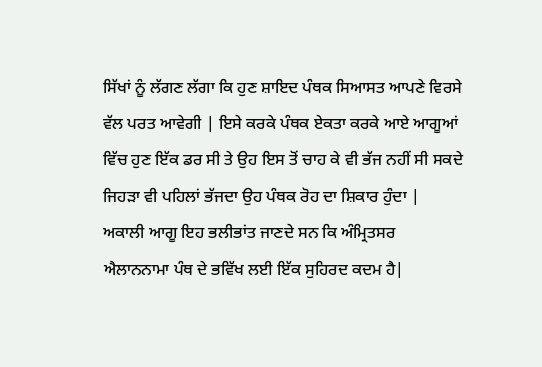ਸਿੱਖਾਂ ਨੂੰ ਲੱਗਣ ਲੱਗਾ ਕਿ ਹੁਣ ਸ਼ਾਇਦ ਪੰਥਕ ਸਿਆਸਤ ਆਪਣੇ ਵਿਰਸੇ ਵੱਲ ਪਰਤ ਆਵੇਗੀ | ਇਸੇ ਕਰਕੇ ਪੰਥਕ ਏਕਤਾ ਕਰਕੇ ਆਏ ਆਗੂਆਂ ਵਿੱਚ ਹੁਣ ਇੱਕ ਡਰ ਸੀ ਤੇ ਉਹ ਇਸ ਤੋਂ ਚਾਹ ਕੇ ਵੀ ਭੱਜ ਨਹੀਂ ਸੀ ਸਕਦੇ ਜਿਹੜਾ ਵੀ ਪਹਿਲਾਂ ਭੱਜਦਾ ਉਹ ਪੰਥਕ ਰੋਹ ਦਾ ਸ਼ਿਕਾਰ ਹੁੰਦਾ | ਅਕਾਲੀ ਆਗੂ ਇਹ ਭਲੀਭਾਂਤ ਜਾਣਦੇ ਸਨ ਕਿ ਅੰਮ੍ਰਿਤਸਰ ਐਲਾਨਨਾਮਾ ਪੰਥ ਦੇ ਭਵਿੱਖ ਲਈ ਇੱਕ ਸੁਹਿਰਦ ਕਦਮ ਹੈ|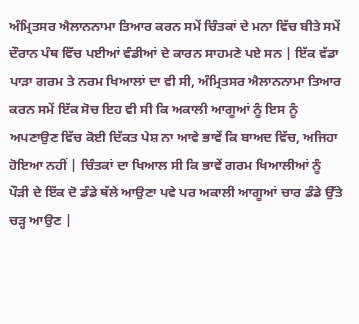ਅੰਮ੍ਰਿਤਸਰ ਐਲਾਨਨਾਮਾ ਤਿਆਰ ਕਰਨ ਸਮੇਂ ਚਿੰਤਕਾਂ ਦੇ ਮਨਾ ਵਿੱਚ ਬੀਤੇ ਸਮੇਂ ਦੌਰਾਨ ਪੰਥ ਵਿੱਚ ਪਈਆਂ ਵੰਡੀਆਂ ਦੇ ਕਾਰਨ ਸਾਹਮਣੇ ਪਏ ਸਨ | ਇੱਕ ਵੱਡਾ ਪਾੜਾ ਗਰਮ ਤੇ ਨਰਮ ਖਿਆਲਾਂ ਦਾ ਵੀ ਸੀ, ਅੰਮ੍ਰਿਤਸਰ ਐਲਾਨਨਾਮਾ ਤਿਆਰ ਕਰਨ ਸਮੇਂ ਇੱਕ ਸੋਚ ਇਹ ਵੀ ਸੀ ਕਿ ਅਕਾਲੀ ਆਗੂਆਂ ਨੂੰ ਇਸ ਨੂੰ ਅਪਣਾਉਣ ਵਿੱਚ ਕੋਈ ਦਿੱਕਤ ਪੇਸ਼ ਨਾ ਆਵੇ ਭਾਵੇਂ ਕਿ ਬਾਅਦ ਵਿੱਚ, ਅਜਿਹਾ ਹੋਇਆ ਨਹੀਂ | ਚਿੰਤਕਾਂ ਦਾ ਖਿਆਲ ਸੀ ਕਿ ਭਾਵੇਂ ਗਰਮ ਖਿਆਲੀਆਂ ਨੂੰ ਪੌੜੀ ਦੇ ਇੱਕ ਦੋ ਡੰਡੇ ਥੱਲੇ ਆਉਣਾ ਪਵੇ ਪਰ ਅਕਾਲੀ ਆਗੂਆਂ ਚਾਰ ਡੰਡੇ ਉੱਤੇ ਚੜ੍ਹ ਆਉਣ |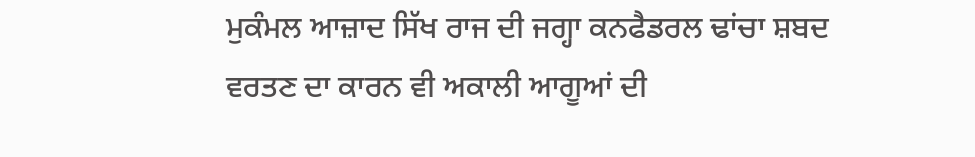ਮੁਕੰਮਲ ਆਜ਼ਾਦ ਸਿੱਖ ਰਾਜ ਦੀ ਜਗ੍ਹਾ ਕਨਫੈਡਰਲ ਢਾਂਚਾ ਸ਼ਬਦ ਵਰਤਣ ਦਾ ਕਾਰਨ ਵੀ ਅਕਾਲੀ ਆਗੂਆਂ ਦੀ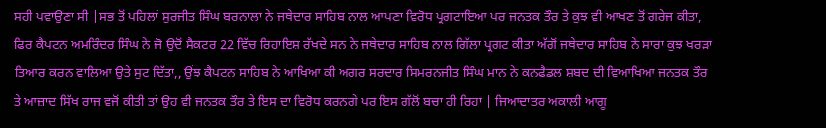ਸਹੀ ਪਵਾਉਣਾ ਸੀ |ਸਭ ਤੋਂ ਪਹਿਲਾਂ ਸੁਰਜੀਤ ਸਿੰਘ ਬਰਨਾਲਾ ਨੇ ਜਥੇਦਾਰ ਸਾਹਿਬ ਨਾਲ ਆਪਣਾ ਵਿਰੋਧ ਪ੍ਰਗਟਾਇਆ ਪਰ ਜਨਤਕ ਤੌਰ ਤੇ ਕੁਝ ਵੀ ਆਖਣ ਤੋਂ ਗਰੇਜ ਕੀਤਾ, ਫਿਰ ਕੈਪਟਨ ਅਮਰਿੰਦਰ ਸਿੰਘ ਨੇ ਜੋ ਉਦੋਂ ਸੈਕਟਰ 22 ਵਿੱਚ ਰਿਹਾਇਸ਼ ਰੱਖਦੇ ਸਨ ਨੇ ਜਥੇਦਾਰ ਸਾਹਿਬ ਨਾਲ ਗਿੱਲਾ ਪ੍ਰਗਟ ਕੀਤਾ ਅੱਗੋਂ ਜਥੇਦਾਰ ਸਾਹਿਬ ਨੇ ਸਾਰਾ ਕੁਝ ਖਰੜਾ ਤਿਆਰ ਕਰਨ ਵਾਲਿਆ ਉਤੇ ਸੁਟ ਦਿੱਤਾ,, ਉਂਝ ਕੈਪਟਨ ਸਾਹਿਬ ਨੇ ਆਖਿਆ ਕੀ ਅਗਰ ਸਰਦਾਰ ਸਿਮਰਨਜੀਤ ਸਿੰਘ ਮਾਨ ਨੇ ਕਨਫੈਡਲ ਸ਼ਬਦ ਦੀ ਵਿਆਖਿਆ ਜਨਤਕ ਤੌਰ ਤੇ ਆਜ਼ਾਦ ਸਿੱਖ ਰਾਜ ਵਜੋਂ ਕੀਤੀ ਤਾਂ ਉਹ ਵੀ ਜਨਤਕ ਤੌਰ ਤੇ ਇਸ ਦਾ ਵਿਰੋਧ ਕਰਨਗੇ ਪਰ ਇਸ ਗੱਲੋਂ ਬਚਾ ਹੀ ਰਿਹਾ | ਜਿਆਦਾਤਰ ਅਕਾਲੀ ਆਗੂ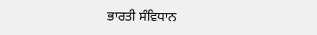ਭਾਰਤੀ ਸੰਵਿਧਾਨ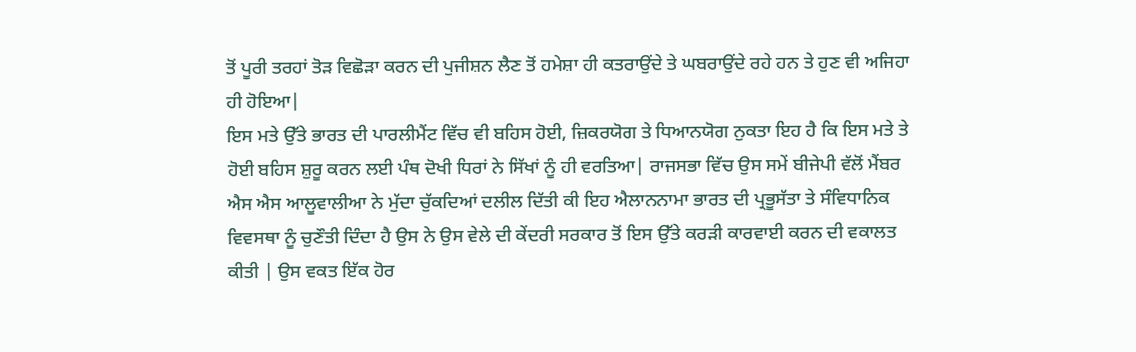ਤੋਂ ਪੂਰੀ ਤਰਹਾਂ ਤੋੜ ਵਿਛੋੜਾ ਕਰਨ ਦੀ ਪੁਜੀਸ਼ਨ ਲੈਣ ਤੋਂ ਹਮੇਸ਼ਾ ਹੀ ਕਤਰਾਉਂਦੇ ਤੇ ਘਬਰਾਉਂਦੇ ਰਹੇ ਹਨ ਤੇ ਹੁਣ ਵੀ ਅਜਿਹਾ ਹੀ ਹੋਇਆ|
ਇਸ ਮਤੇ ਉੱਤੇ ਭਾਰਤ ਦੀ ਪਾਰਲੀਮੈਂਟ ਵਿੱਚ ਵੀ ਬਹਿਸ ਹੋਈ, ਜ਼ਿਕਰਯੋਗ ਤੇ ਧਿਆਨਯੋਗ ਨੁਕਤਾ ਇਹ ਹੈ ਕਿ ਇਸ ਮਤੇ ਤੇ ਹੋਈ ਬਹਿਸ ਸ਼ੁਰੂ ਕਰਨ ਲਈ ਪੰਥ ਦੋਖੀ ਧਿਰਾਂ ਨੇ ਸਿੱਖਾਂ ਨੂੰ ਹੀ ਵਰਤਿਆ| ਰਾਜਸਭਾ ਵਿੱਚ ਉਸ ਸਮੇਂ ਬੀਜੇਪੀ ਵੱਲੋਂ ਮੈਂਬਰ ਐਸ ਐਸ ਆਲੂਵਾਲੀਆ ਨੇ ਮੁੱਦਾ ਚੁੱਕਦਿਆਂ ਦਲੀਲ ਦਿੱਤੀ ਕੀ ਇਹ ਐਲਾਨਨਾਮਾ ਭਾਰਤ ਦੀ ਪ੍ਰਭੂਸੱਤਾ ਤੇ ਸੰਵਿਧਾਨਿਕ ਵਿਵਸਥਾ ਨੂੰ ਚੁਣੌਤੀ ਦਿੰਦਾ ਹੈ ਉਸ ਨੇ ਉਸ ਵੇਲੇ ਦੀ ਕੇਂਦਰੀ ਸਰਕਾਰ ਤੋਂ ਇਸ ਉੱਤੇ ਕਰੜੀ ਕਾਰਵਾਈ ਕਰਨ ਦੀ ਵਕਾਲਤ ਕੀਤੀ | ਉਸ ਵਕਤ ਇੱਕ ਹੋਰ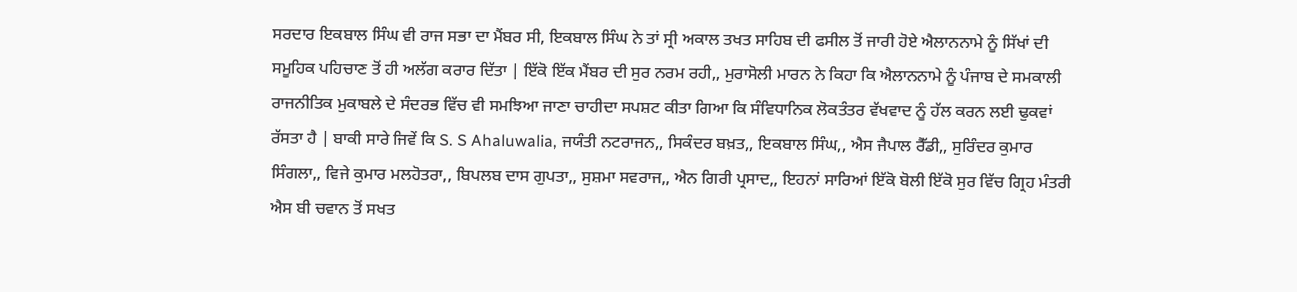ਸਰਦਾਰ ਇਕਬਾਲ ਸਿੰਘ ਵੀ ਰਾਜ ਸਭਾ ਦਾ ਮੈਂਬਰ ਸੀ, ਇਕਬਾਲ ਸਿੰਘ ਨੇ ਤਾਂ ਸ੍ਰੀ ਅਕਾਲ ਤਖਤ ਸਾਹਿਬ ਦੀ ਫਸੀਲ ਤੋਂ ਜਾਰੀ ਹੋਏ ਐਲਾਨਨਾਮੇ ਨੂੰ ਸਿੱਖਾਂ ਦੀ ਸਮੂਹਿਕ ਪਹਿਚਾਣ ਤੋਂ ਹੀ ਅਲੱਗ ਕਰਾਰ ਦਿੱਤਾ | ਇੱਕੋ ਇੱਕ ਮੈਂਬਰ ਦੀ ਸੁਰ ਨਰਮ ਰਹੀ,, ਮੁਰਾਸੋਲੀ ਮਾਰਨ ਨੇ ਕਿਹਾ ਕਿ ਐਲਾਨਨਾਮੇ ਨੂੰ ਪੰਜਾਬ ਦੇ ਸਮਕਾਲੀ ਰਾਜਨੀਤਿਕ ਮੁਕਾਬਲੇ ਦੇ ਸੰਦਰਭ ਵਿੱਚ ਵੀ ਸਮਝਿਆ ਜਾਣਾ ਚਾਹੀਦਾ ਸਪਸ਼ਟ ਕੀਤਾ ਗਿਆ ਕਿ ਸੰਵਿਧਾਨਿਕ ਲੋਕਤੰਤਰ ਵੱਖਵਾਦ ਨੂੰ ਹੱਲ ਕਰਨ ਲਈ ਢੁਕਵਾਂ ਰੱਸਤਾ ਹੈ | ਬਾਕੀ ਸਾਰੇ ਜਿਵੇਂ ਕਿ S. S Ahaluwalia, ਜਯੰਤੀ ਨਟਰਾਜਨ,, ਸਿਕੰਦਰ ਬਖ਼ਤ,, ਇਕਬਾਲ ਸਿੰਘ,, ਐਸ ਜੈਪਾਲ ਰੈੱਡੀ,, ਸੁਰਿੰਦਰ ਕੁਮਾਰ ਸਿੰਗਲਾ,, ਵਿਜੇ ਕੁਮਾਰ ਮਲਹੋਤਰਾ,, ਬਿਪਲਬ ਦਾਸ ਗੁਪਤਾ,, ਸੁਸ਼ਮਾ ਸਵਰਾਜ,, ਐਨ ਗਿਰੀ ਪ੍ਰਸਾਦ,, ਇਹਨਾਂ ਸਾਰਿਆਂ ਇੱਕੋ ਬੋਲੀ ਇੱਕੋ ਸੁਰ ਵਿੱਚ ਗ੍ਰਿਹ ਮੰਤਰੀ ਐਸ ਬੀ ਚਵਾਨ ਤੋਂ ਸਖਤ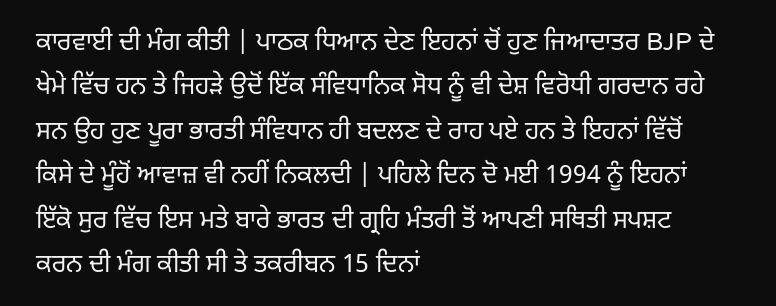ਕਾਰਵਾਈ ਦੀ ਮੰਗ ਕੀਤੀ | ਪਾਠਕ ਧਿਆਨ ਦੇਣ ਇਹਨਾਂ ਚੋਂ ਹੁਣ ਜਿਆਦਾਤਰ BJP ਦੇ ਖੇਮੇ ਵਿੱਚ ਹਨ ਤੇ ਜਿਹੜੇ ਉਦੋਂ ਇੱਕ ਸੰਵਿਧਾਨਿਕ ਸੋਧ ਨੂੰ ਵੀ ਦੇਸ਼ ਵਿਰੋਧੀ ਗਰਦਾਨ ਰਹੇ ਸਨ ਉਹ ਹੁਣ ਪੂਰਾ ਭਾਰਤੀ ਸੰਵਿਧਾਨ ਹੀ ਬਦਲਣ ਦੇ ਰਾਹ ਪਏ ਹਨ ਤੇ ਇਹਨਾਂ ਵਿੱਚੋਂ ਕਿਸੇ ਦੇ ਮੂੰਹੋਂ ਆਵਾਜ਼ ਵੀ ਨਹੀਂ ਨਿਕਲਦੀ | ਪਹਿਲੇ ਦਿਨ ਦੋ ਮਈ 1994 ਨੂੰ ਇਹਨਾਂ ਇੱਕੋ ਸੁਰ ਵਿੱਚ ਇਸ ਮਤੇ ਬਾਰੇ ਭਾਰਤ ਦੀ ਗ੍ਰਹਿ ਮੰਤਰੀ ਤੋਂ ਆਪਣੀ ਸਥਿਤੀ ਸਪਸ਼ਟ ਕਰਨ ਦੀ ਮੰਗ ਕੀਤੀ ਸੀ ਤੇ ਤਕਰੀਬਨ 15 ਦਿਨਾਂ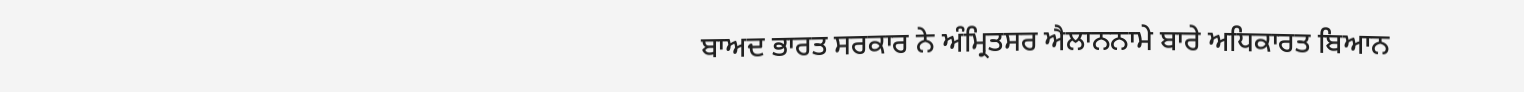ਬਾਅਦ ਭਾਰਤ ਸਰਕਾਰ ਨੇ ਅੰਮ੍ਰਿਤਸਰ ਐਲਾਨਨਾਮੇ ਬਾਰੇ ਅਧਿਕਾਰਤ ਬਿਆਨ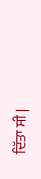ਦਿੱਤਾ ਸੀ |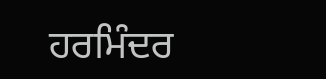ਹਰਮਿੰਦਰ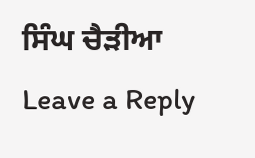ਸਿੰਘ ਚੈੜੀਆ
Leave a Reply